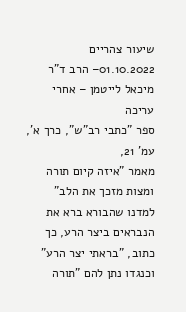שיעור צהריים 01.10.2022– הרב ד"ר מיכאל לייטמן – אחרי עריכה
ספר "כתבי רב"ש", כרך א', עמ' 21,
מאמר "איזה קיום תורה ומצות מזכך את הלב"
למדנו שהבורא ברא את הנבראים ביצר הרע, כך כתוב, "בראתי יצר הרע" וכנגדו נתן להם "תורה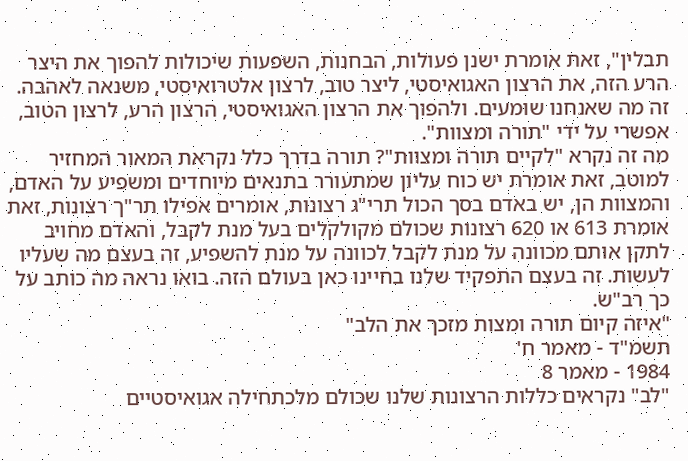תבלין", זאת אומרת ישנן פעולות, הבחנות, השפעות שיכולות להפוך את היצר הרע הזה, את הרצון האגואיסטי, ליצר טוב, לרצון אלטרואיסטי, משנאה לאהבה. זה מה שאנחנו שומעים. ולהפוך את הרצון האגואיסטי, הרצון הרע, לרצון הטוב, אפשרי על ידי "תורה ומצוות".
מה זה נקרא "לקיים תורה ומצוות"? תורה בדרך כלל נקראת המאור המחזיר למוטב, זאת אומרת יש כוח עליון שמתעורר בתנאים מיוחדים ומשפיע על האדם, והמצוות הן, יש באדם בסך הכול תרי"ג רצונות, אומרים אפילו תר"ך רצונות, זאת אומרת 613 או 620 רצונות שכולם מקולקלים בעל מנת לקבל, והאדם מחויב לתקן אותם מכוונה על מנת לקבל לכוונה על מנת להשפיע, זה בעצם מה שעליו לעשות. זה בעצם התפקיד שלנו בחיינו כאן בעולם הזה. בואו נראה מה כותב על כך רב"ש.
"איזה קיום תורה ומצות מזכך את הלב"
תשמ"ד - מאמר ח'
1984 - מאמר 8
"לב" נקראים כללות הרצונות שלנו שכולם מלכתחילה אגואיסטיים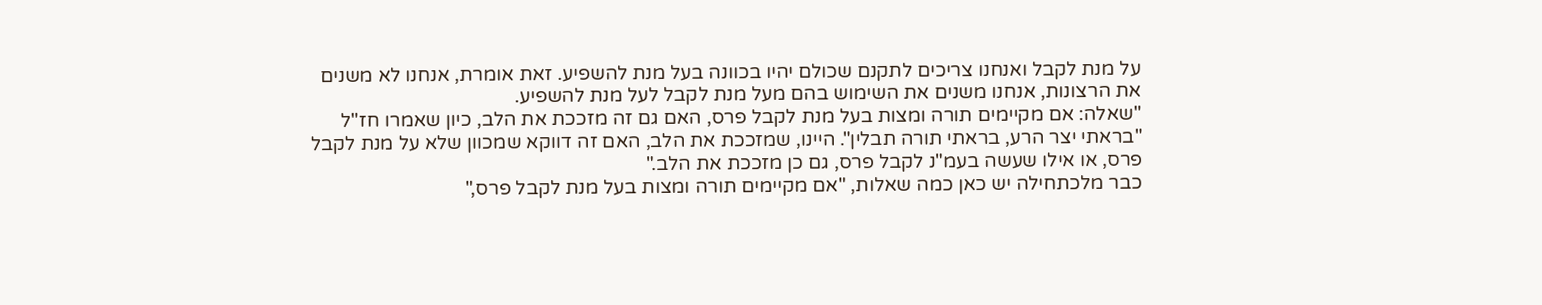על מנת לקבל ואנחנו צריכים לתקנם שכולם יהיו בכוונה בעל מנת להשפיע. זאת אומרת, אנחנו לא משנים את הרצונות, אנחנו משנים את השימוש בהם מעל מנת לקבל לעל מנת להשפיע.
"שאלה: אם מקיימים תורה ומצות בעל מנת לקבל פרס, האם גם זה מזככת את הלב, כיון שאמרו חז"ל "בראתי יצר הרע, בראתי תורה תבלין". היינו, שמזככת את הלב, האם זה דווקא שמכוון שלא על מנת לקבל פרס, או אילו שעשה בעמ"נ לקבל פרס, גם כן מזככת את הלב."
כבר מלכתחילה יש כאן כמה שאלות, "אם מקיימים תורה ומצות בעל מנת לקבל פרס,"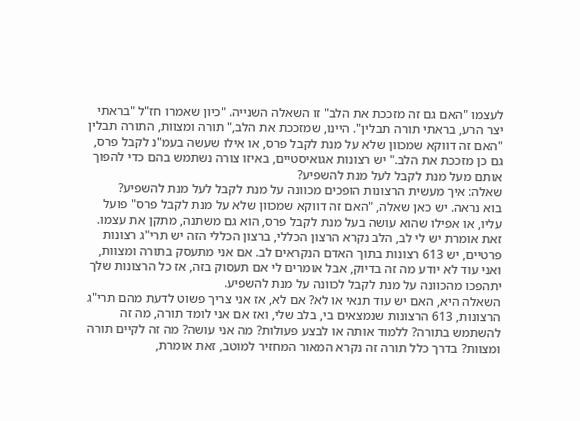לעצמו "האם גם זה מזככת את הלב" זו השאלה השנייה. "כיון שאמרו חז"ל "בראתי יצר הרע, בראתי תורה תבלין". היינו, שמזככת את הלב," תורה ומצוות, התורה תבלין "האם זה דווקא שמכוון שלא על מנת לקבל פרס, או אילו שעשה בעמ"נ לקבל פרס, גם כן מזככת את הלב." יש רצונות אגואיסטיים, באיזו צורה נשתמש בהם כדי להפוך אותם מעל מנת לקבל לעל מנת להשפיע?
שאלה: איך מעשית הרצונות הופכים מכוונה על מנת לקבל לעל מנת להשפיע?
בוא נראה. יש כאן שאלה, "האם זה דווקא שמכוון שלא על מנת לקבל פרס" פועל עליו, או אפילו שהוא עושה בעל מנת לקבל פרס, הוא גם משתנה, מתקן את עצמו. זאת אומרת יש לי לב, הלב נקרא הרצון הכללי, ברצון הכללי הזה יש תרי"ג רצונות פרטיים, יש 613 רצונות בתוך האדם הנקראים לב. אם אני מתעסק בתורה ומצוות, ואני עוד לא יודע מה זה בדיוק, אבל אומרים לי אם תעסוק בזה, אז כל הרצונות שלך יתהפכו מהכוונה על מנת לקבל לכוונה על מנת להשפיע.
השאלה היא, האם יש עוד תנאי או לא? אם לא, אז אני צריך פשוט לדעת מהם תרי"ג הרצונות, 613 הרצונות שנמצאים בי, בלב שלי, ואז אם אני לומד תורה, מה זה להשתמש בתורה? ללמוד אותה או לבצע פעולות? מה אני עושה? מה זה לקיים תורה ומצוות? בדרך כלל תורה זה נקרא המאור המחזיר למוטב, זאת אומרת,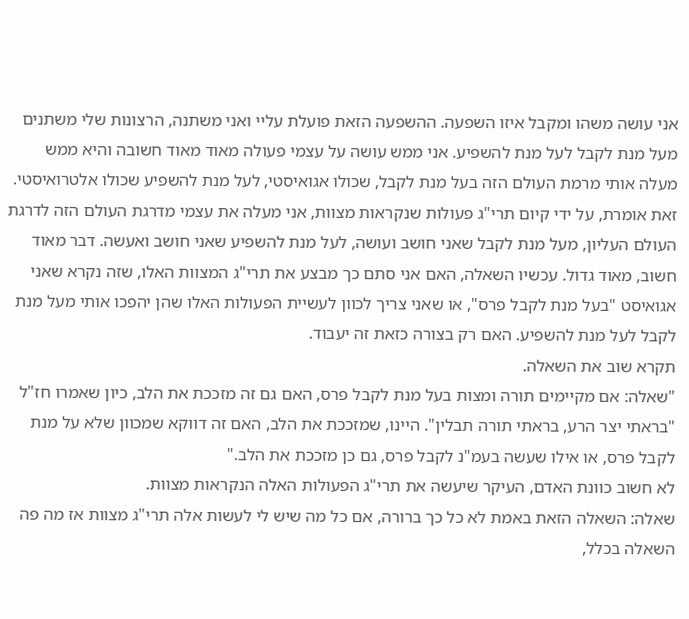אני עושה משהו ומקבל איזו השפעה. ההשפעה הזאת פועלת עליי ואני משתנה, הרצונות שלי משתנים מעל מנת לקבל לעל מנת להשפיע. אני ממש עושה על עצמי פעולה מאוד מאוד חשובה והיא ממש מעלה אותי מרמת העולם הזה בעל מנת לקבל, שכולו אגואיסטי, לעל מנת להשפיע שכולו אלטרואיסטי. זאת אומרת, על ידי קיום תרי"ג פעולות שנקראות מצוות, אני מעלה את עצמי מדרגת העולם הזה לדרגת העולם העליון, מעל מנת לקבל שאני חושב ועושה, לעל מנת להשפיע שאני חושב ואעשה. דבר מאוד חשוב, מאוד גדול. עכשיו השאלה, האם אני סתם כך מבצע את תרי"ג המצוות האלו, שזה נקרא שאני אגואיסט "בעל מנת לקבל פרס", או שאני צריך לכוון לעשיית הפעולות האלו שהן יהפכו אותי מעל מנת לקבל לעל מנת להשפיע. האם רק בצורה כזאת זה יעבוד.
תקרא שוב את השאלה.
"שאלה: אם מקיימים תורה ומצות בעל מנת לקבל פרס, האם גם זה מזככת את הלב, כיון שאמרו חז"ל "בראתי יצר הרע, בראתי תורה תבלין". היינו, שמזככת את הלב, האם זה דווקא שמכוון שלא על מנת לקבל פרס, או אילו שעשה בעמ"נ לקבל פרס, גם כן מזככת את הלב."
לא חשוב כוונת האדם, העיקר שיעשה את תרי"ג הפעולות האלה הנקראות מצוות.
שאלה: השאלה הזאת באמת לא כל כך ברורה, אם כל מה שיש לי לעשות אלה תרי"ג מצוות אז מה פה השאלה בכלל,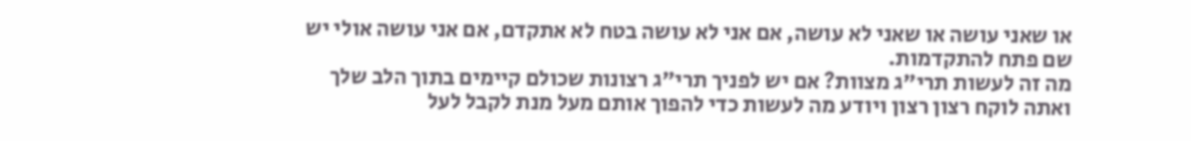או שאני עושה או שאני לא עושה, אם אני לא עושה בטח לא אתקדם, אם אני עושה אולי יש שם פתח להתקדמות.
מה זה לעשות תרי"ג מצוות? אם יש לפניך תרי"ג רצונות שכולם קיימים בתוך הלב שלך ואתה לוקח רצון רצון ויודע מה לעשות כדי להפוך אותם מעל מנת לקבל לעל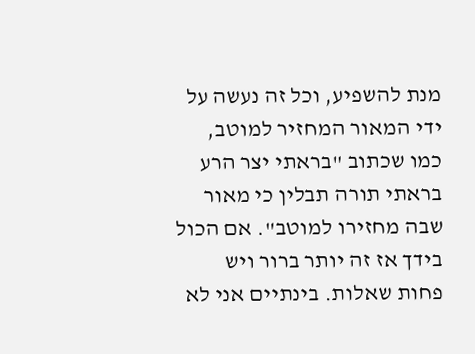מנת להשפיע, וכל זה נעשה על ידי המאור המחזיר למוטב, כמו שכתוב "בראתי יצר הרע בראתי תורה תבלין כי מאור שבה מחזירו למוטב". אם הכול בידך אז זה יותר ברור ויש פחות שאלות. בינתיים אני לא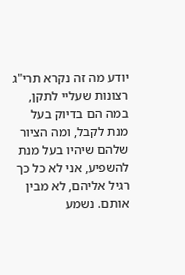יודע מה זה נקרא תרי"ג רצונות שעליי לתקן, במה הם בדיוק בעל מנת לקבל, ומה הציור שלהם שיהיו בעל מנת להשפיע, אני לא כל כך רגיל אליהם, לא מבין אותם. נשמע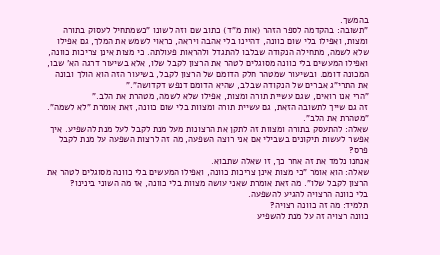בהמשך.
"תשובה: בהקדמה לספר הזהר (אות מ"ד) כתוב שם וזה לשונו "כשמתחיל לעסוק בתורה ומצות, ואפילו בלי שום כוונה, דהיינו בלי אהבה ויראה, כראוי לשמש את המלך, גם אפילו שלא לשמה, מתחילה הנקודה שבלבו להתגדל ולהראות פעולתה. כי מצות אינן צריכות כוונה, ואפילו המעשים בלי כוונה מסוגלים לטהר את הרצון לקבל שלו, אלא בשיעור דרגה הא' שבו, המכונה דומם. ובשיעור שמטהר חלק הדומם של הרצון לקבל, בשיעור הזה הוא הולך ובונה את התרי"ג אברים של הנקודה שבלב, שהיא הדומם דנפש דקדושה"."
"הרי אנו רואים, שגם עשיית תורה ומצות, אפילו שלא לשמה, מטהרת את הלב."
זה גם שייך לתשובה הזאת, גם עשיית תורה ומצוות בלי שום כוונה, זאת אומרת "לא לשמה". "מטהרת את הלב".
שאלה: להתעסק בתורה ומצוות זה לתקן את הרצונות מעל מנת לקבל לעל מנת להשפיע. איך אפשר לעשות תיקונים בשבילי אם אני רוצה השפעה, מה זה לרצות השפעה על מנת לקבל פרס?
אנחנו נלמד את זה אחר כך, זו שאלה שתבוא.
שאלה: הוא אומר "כי מצות אינן צריכות כוונה, ואפילו המעשים בלי כוונה מסוגלים לטהר את הרצון לקבל שלו". מה זאת אומרת שאני עושה מצוות בלי כוונה, אז מה השוני בינינו?
בלי כוונה הרצויה להגיע להשפעה.
תלמיד: מה זה כוונה רצויה?
כוונה רצויה זה על מנת להשפיע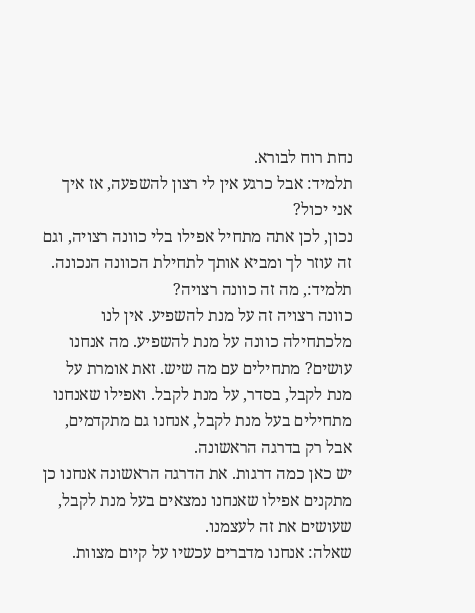נחת רוח לבורא.
תלמיד: אבל כרגע אין לי רצון להשפעה, אז איך אני יכול?
נכון, לכן אתה מתחיל אפילו בלי כוונה רצויה, וגם זה עוזר לך ומביא אותך לתחילת הכוונה הנכונה.
תלמיד:, מה זה כוונה רצויה?
כוונה רצויה זה על מנת להשפיע. אין לנו מלכתחילה כוונה על מנת להשפיע. מה אנחנו עושים? מתחילים עם מה שיש. זאת אומרת על מנת לקבל, בסדר, על מנת לקבל. ואפילו שאנחנו מתחילים בעל מנת לקבל, אנחנו גם מתקדמים, אבל רק בדרגה הראשונה.
יש כאן כמה דרגות. את הדרגה הראשונה אנחנו כן מתקנים אפילו שאנחנו נמצאים בעל מנת לקבל, שעושים את זה לעצמנו.
שאלה: אנחנו מדברים עכשיו על קיום מצוות.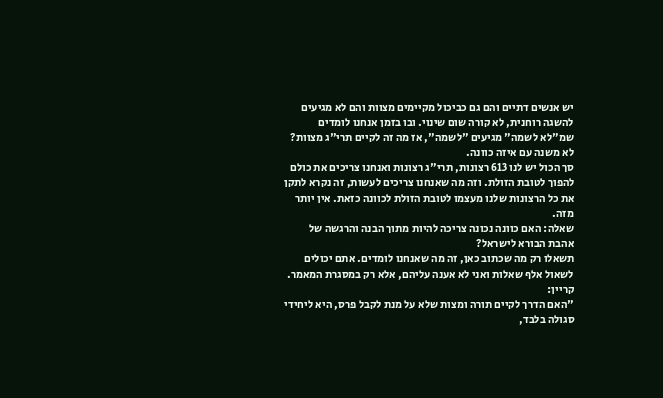יש אנשים דתיים והם גם כביכול מקיימים מצוות והם לא מגיעים להשגה רוחנית, לא קורה שום שינוי. ובו בזמן אנחנו לומדים שמ"לא לשמה" מגיעים "לשמה", אז מה זה לקיים תרי"ג מצוות? לא משנה עם איזה כוונה.
סך הכול יש לנו 613 רצונות, תרי"ג רצונות ואנחנו צריכים את כולם להפוך לטובת הזולת. וזה מה שאנחנו צריכים לעשות, זה נקרא לתקן את כל הרצונות שלנו מעצמו לטובת הזולת לכוונה כזאת. אין יותר מזה.
שאלה: האם כוונה נכונה צריכה להיות מתוך הבנה והרגשה של אהבת הבורא לישראל?
תשאלו רק מה שכתוב כאן, זה מה שאנחנו לומדים. אתם יכולים לשאול אלף שאלות ואני לא אענה עליהם, אלא רק במסגרת המאמר.
קריין:
"האם הדרך לקיים תורה ומצות שלא על מנת לקבל פרס, היא ליחידי סגולה בלבד,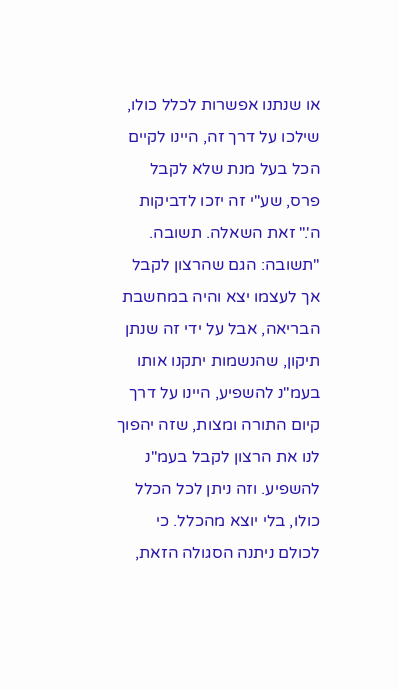או שנתנו אפשרות לכלל כולו, שילכו על דרך זה, היינו לקיים הכל בעל מנת שלא לקבל פרס, שע"י זה יזכו לדביקות ה'." זאת השאלה. תשובה.
"תשובה: הגם שהרצון לקבל אך לעצמו יצא והיה במחשבת הבריאה, אבל על ידי זה שנתן תיקון, שהנשמות יתקנו אותו בעמ"נ להשפיע, היינו על דרך קיום התורה ומצות, שזה יהפוך לנו את הרצון לקבל בעמ"נ להשפיע. וזה ניתן לכל הכלל כולו, בלי יוצא מהכלל. כי לכולם ניתנה הסגולה הזאת,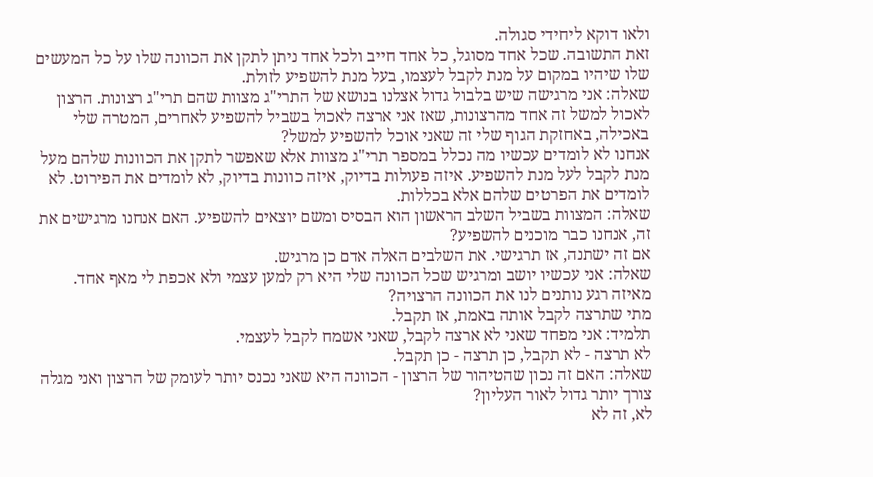ולאו דוקא ליחידי סגולה.
זאת התשובה. שכל אחד מסוגל, כל אחד חייב ולכל אחד ניתן לתקן את הכוונה שלו על כל המעשים שלו שיהיו במקום על מנת לקבל לעצמו, בעל מנת להשפיע לזולת.
שאלה: אני מרגישה שיש בלבול גדול אצלנו בנושא של התרי"ג מצוות שהם תרי"ג רצונות. הרצון לאכול למשל זה אחד מהרצונות, שאז אני ארצה לאכול בשביל להשפיע לאחרים, המטרה שלי באכילה, באחזקת הגוף שלי זה שאני אוכל להשפיע למשל?
אנחנו לא לומדים עכשיו מה נכלל במספר תרי"ג מצוות אלא שאפשר לתקן את הכוונות שלהם מעל מנת לקבל לעל מנת להשפיע. איזה פעולות בדיוק, איזה כוונות בדיוק, לא לומדים את הפירוט. לא לומדים את הפרטים שלהם אלא בכללות.
שאלה: המצוות בשביל השלב הראשון הוא הבסיס ומשם יוצאים להשפיע. האם אנחנו מרגישים את זה, אנחנו כבר מוכנים להשפיע?
אם זה ישתנה, אז תרגישי. את השלבים האלה אדם כן מרגיש.
שאלה: אני עכשיו יושב ומרגיש שכל הכוונה שלי היא רק למען עצמי ולא אכפת לי מאף אחד. מאיזה רגע נותנים לנו את הכוונה הרצויה?
מתי שתרצה לקבל אותה באמת, אז תקבל.
תלמיד: אני מפחד שאני לא ארצה לקבל, שאני אשמח לקבל לעצמי.
לא תרצה - לא תקבל, כן תרצה - כן תקבל.
שאלה: האם זה נכון שהטיהור של הרצון - הכוונה היא שאני נכנס יותר לעומק של הרצון ואני מגלה צורך יותר גדול לאור העליון?
לא, זה לא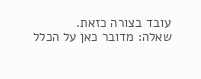עובד בצורה כזאת.
שאלה: מדובר כאן על הכלל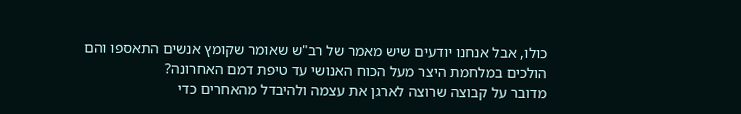כולו, אבל אנחנו יודעים שיש מאמר של רב"ש שאומר שקומץ אנשים התאספו והם הולכים במלחמת היצר מעל הכוח האנושי עד טיפת דמם האחרונה?
מדובר על קבוצה שרוצה לארגן את עצמה ולהיבדל מהאחרים כדי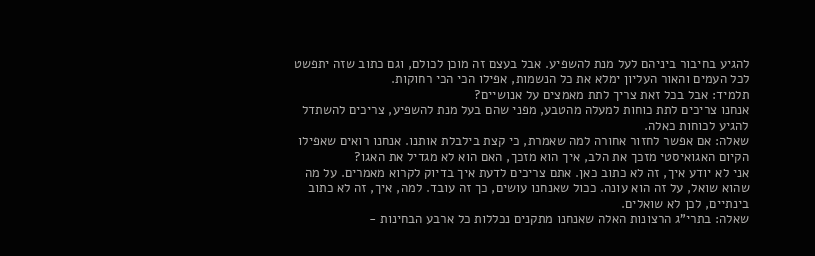להגיע בחיבור ביניהם לעל מנת להשפיע. אבל בעצם זה מוכן לכולם, וגם כתוב שזה יתפשט לכל העמים והאור העליון ימלא את כל הנשמות, אפילו הכי הכי רחוקות.
תלמיד: אבל בכל זאת צריך לתת מאמצים על אנושיים?
אנחנו צריכים לתת כוחות למעלה מהטבע, מפני שהם בעל מנת להשפיע, צריכים להשתדל להגיע לכוחות כאלה.
שאלה: אם אפשר לחזור אחורה למה שאמרת, כי קצת בילבלת אותנו. אנחנו רואים שאפילו הקיום האגואיסטי מזכך את הלב, איך הוא מזכך, האם הוא לא מגדיל את האגו?
אני לא יודע איך, זה לא כתוב כאן. אתם צריכים לדעת איך בדיוק לקרוא מאמרים. על מה שהוא שואל, על זה הוא עונה. ככול שאנחנו עושים, כך זה עובד. למה, איך, זה לא כתוב בינתיים, לכן לא שואלים.
שאלה: בתרי"ג הרצונות האלה שאנחנו מתקנים נכללות כל ארבע הבחינות -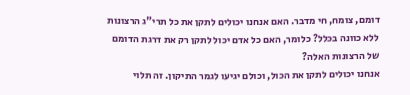דומם, צומח, חי מדבר. האם אנחנו יכולים לתקן את כל תרי"ג הרצונות ללא כוונה בכלל? כלומר, האם כל אדם יכול לתקן רק את דרגת הדומם של הרצונות האלה?
אנחנו יכולים לתקן את הכול, וכולם יגיעו לגמר התיקון. זה תלוי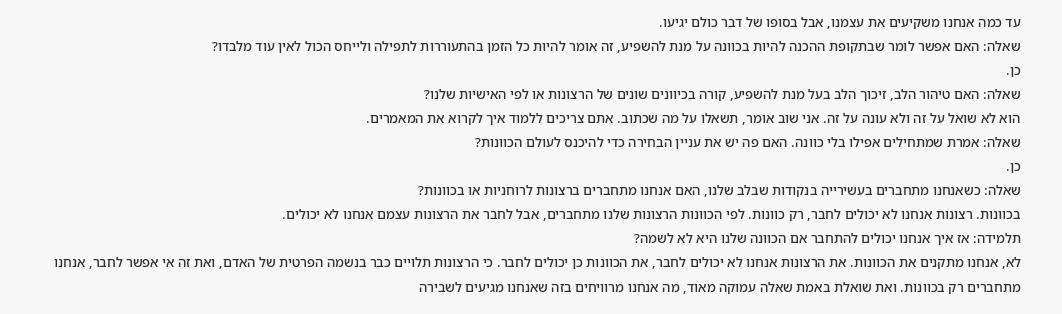עד כמה אנחנו משקיעים את עצמנו, אבל בסופו של דבר כולם יגיעו.
שאלה: האם אפשר לומר שבתקופת ההכנה להיות בכוונה על מנת להשפיע, זה אומר להיות כל הזמן בהתעוררות לתפילה ולייחס הכול לאין עוד מלבדו?
כן.
שאלה: האם טיהור הלב, זיכוך הלב בעל מנת להשפיע, קורה בכיוונים שונים של הרצונות או לפי האישיות שלנו?
הוא לא שואל על זה ולא עונה על זה. אני שוב אומר, תשאלו על מה שכתוב. אתם צריכים ללמוד איך לקרוא את המאמרים.
שאלה: אמרת שמתחילים אפילו בלי כוונה. האם פה יש את עניין הבחירה כדי להיכנס לעולם הכוונות?
כן.
שאלה: כשאנחנו מתחברים בעשירייה בנקודות שבלב שלנו, האם אנחנו מתחברים ברצונות לרוחניות או בכוונות?
בכוונות. רצונות אנחנו לא יכולים לחבר, רק כוונות. לפי הכוונות הרצונות שלנו מתחברים, אבל לחבר את הרצונות עצמם אנחנו לא יכולים.
תלמידה: אז איך אנחנו יכולים להתחבר אם הכוונה שלנו היא לא לשמה?
לא, אנחנו מתקנים את הכוונות. את הרצונות אנחנו לא יכולים לחבר, את הכוונות כן יכולים לחבר. כי הרצונות תלויים כבר בנשמה הפרטית של האדם, ואת זה אי אפשר לחבר, אנחנו מתחברים רק בכוונות. ואת שואלת באמת שאלה עמוקה מאוד, מה אנחנו מרוויחים בזה שאנחנו מגיעים לשבירה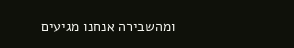ומהשבירה אנחנו מגיעים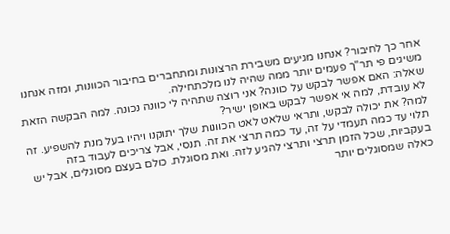אחר כך לחיבור? אנחנו מגיעים משבירת הרצונות ומתחברים בחיבור הכוונות, ומזה אנחנו משיגים פי תר"ך פעמים יותר ממה שהיה לנו מלכתחילה.
שאלה: האם אפשר לבקש על כוונה? אני רוצה שתהיה לי כוונה נכונה. למה הבקשה הזאת לא עובדת, למה אי אפשר לבקש באופן ישיר?
למה? את יכולה לבקש, ותראי שלאט לאט הכוונות שלך יתוקנו ויהיו בעל מנת להשפיע. זה תלוי עד כמה תעמדי על זה, עד כמה תרצי את זה. תנסי, אבל צריכים לעבוד בזה בעקביות, שכל הזמן תרצי ותרצי להגיע לזה. ואת מסוגלת. כולם בעצם מסוגלים, אבל יש כאלה שמסוגלים יותר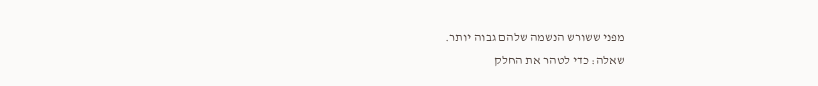מפני ששורש הנשמה שלהם גבוה יותר.
שאלה: כדי לטהר את החלק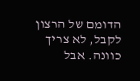הדומם של הרצון לקבל, לא צריך כוונה. אבל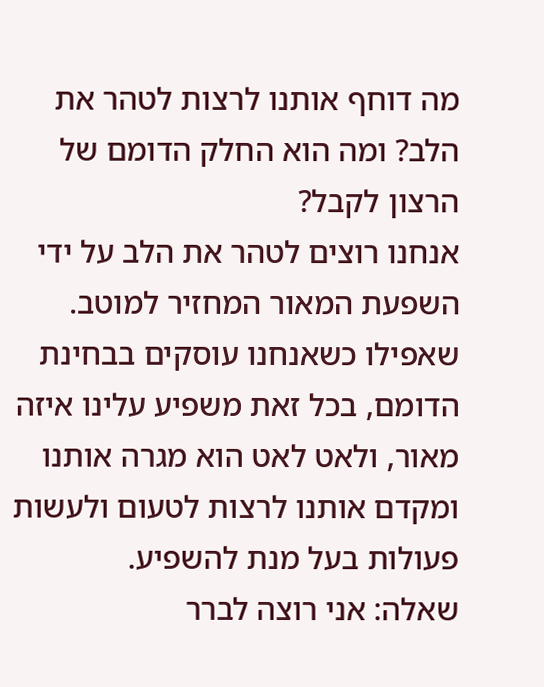מה דוחף אותנו לרצות לטהר את הלב? ומה הוא החלק הדומם של הרצון לקבל?
אנחנו רוצים לטהר את הלב על ידי השפעת המאור המחזיר למוטב. שאפילו כשאנחנו עוסקים בבחינת הדומם, בכל זאת משפיע עלינו איזה מאור, ולאט לאט הוא מגרה אותנו ומקדם אותנו לרצות לטעום ולעשות פעולות בעל מנת להשפיע.
שאלה: אני רוצה לברר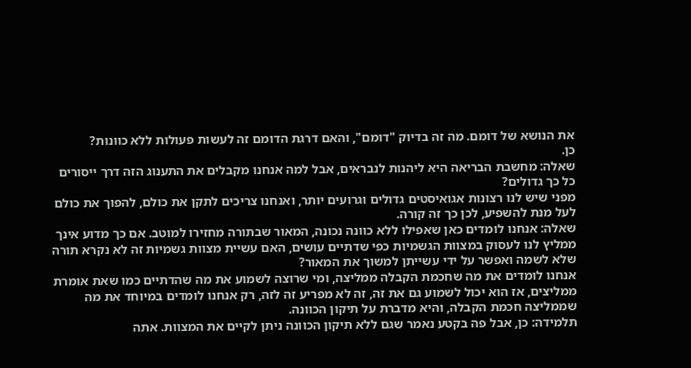את הנושא של דומם. מה זה בדיוק "דומם", והאם דרגת הדומם זה לעשות פעולות ללא כוונות?
כן.
שאלה: מחשבת הבריאה היא ליהנות לנבראים, אבל למה אנחנו מקבלים את התענוג הזה דרך ייסורים כל כך גדולים?
מפני שיש לנו רצונות אגואיסטים גדולים וגרועים יותר, ואנחנו צריכים לתקן את כולם, להפוך את כולם לעל מנת להשפיע, לכן כך זה קורה.
שאלה: אנחנו לומדים כאן שאפילו ללא כוונה נכונה, המאור שבתורה מחזירו למוטב. אם כך מדוע אינך ממליץ לנו לעסוק במצוות הגשמיות כפי שדתיים עושים, האם עשיית מצוות גשמיות זה לא נקרא תורה שלא לשמה ואפשר על ידי עשייתן למשוך את המאור?
אנחנו לומדים את מה שחכמת הקבלה ממליצה, ומי שרוצה לשמוע את מה שהדתיים כמו שאת אומרת ממליצים, אז הוא יכול לשמוע גם את זה, זה לא מפריע זה לזה, רק אנחנו לומדים במיוחד את מה שממליצה חכמת הקבלה, והיא מדברת על תיקון הכוונה.
תלמידה: כן, אבל פה בקטע נאמר שגם ללא תיקון הכוונה ניתן לקיים את המצוות. אתה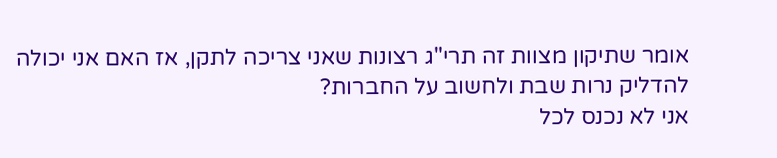אומר שתיקון מצוות זה תרי"ג רצונות שאני צריכה לתקן, אז האם אני יכולה להדליק נרות שבת ולחשוב על החברות?
אני לא נכנס לכל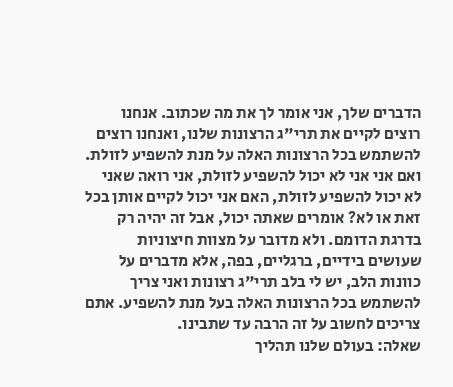הדברים שלך, אני אומר לך את מה שכתוב. אנחנו רוצים לקיים את תרי"ג הרצונות שלנו, ואנחנו רוצים להשתמש בכל הרצונות האלה על מנת להשפיע לזולת. ואם אני אני לא יכול להשפיע לזולת, אני רואה שאני לא יכול להשפיע לזולת, האם אני יכול לקיים אותן בכל זאת או לא? אומרים שאתה יכול, אבל זה יהיה רק בדרגת הדומם. ולא מדובר על מצוות חיצוניות שעושים בידיים, ברגליים, בפה, אלא מדברים על כוונות הלב, יש לי בלב תרי"ג רצונות ואני צריך להשתמש בכל הרצונות האלה בעל מנת להשפיע. אתם צריכים לחשוב על זה הרבה עד שתבינו.
שאלה: בעולם שלנו תהליך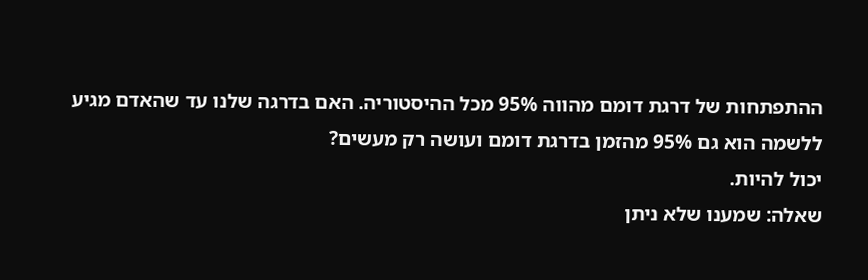ההתפתחות של דרגת דומם מהווה 95% מכל ההיסטוריה. האם בדרגה שלנו עד שהאדם מגיע ללשמה הוא גם 95% מהזמן בדרגת דומם ועושה רק מעשים?
יכול להיות.
שאלה: שמענו שלא ניתן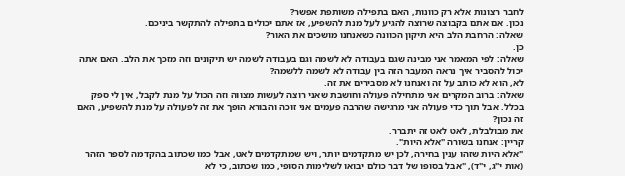לחבר רצונות אלא רק כוונות, האם בתפילה משותפת אפשר?
נכון. אם אתם בקבוצה שרוצה להגיע לעל מנת להשפיע, אז אתם יכולים בתפילה להתקשר ביניכם.
שאלה: הרחבת הלב היא תיקון הכוונה כשאנחנו מושכים את האור?
כן.
שאלה: לפי המאמר אני מבינה שגם בעבודה לא לשמה וגם בעבודה לשמה יש תיקונים וזה מזכך את הלב. האם אתה יכול להסביר איך נראה המעבר הזה בין עבודה לא לשמה ללשמה?
לא, הוא לא כותב על זה ואנחנו לא מסבירים את זה.
שאלה: ברוב המקרים אני מתחילה פעולה וחושבת שאני רוצה לעשות מצווה וזה הכול על מנת לקבל, אין לי ספק בכלל. אבל תוך כדי פעולה אני מרגישה שהרבה פעמים אני זוכה והבורא הופך את זה לפעולה על מנת להשפיע, האם זה נכון?
את מבולבלת, לאט לאט זה יתברר.
קריין: אנחנו בשורה "אלא היות".
"אלא היות שזהו ענין בחירה, לכן יש מתקדמים יותר, ויש שמתקדמים לאט, אבל כמו שכתוב בהקדמה לספר הזהר (אות י"ג, י"ד), "אבל בסופו של דבר כולם יבואו לשלימות הסופי, כמו שכתוב, כי לא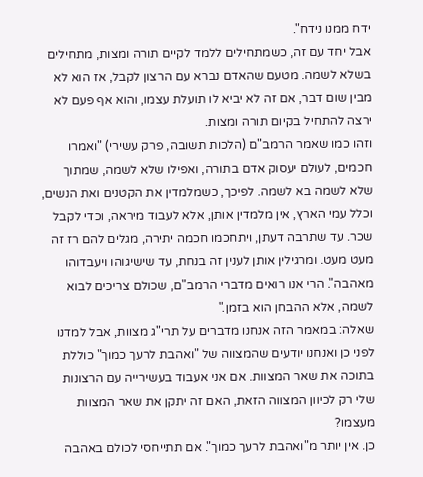ידח ממנו נידח".
אבל יחד עם זה, כשמתחילים ללמד לקיים תורה ומצות, מתחילים בשלא לשמה. מטעם שהאדם נברא עם הרצון לקבל, אז הוא לא מבין שום דבר, אם זה לא יביא לו תועלת עצמו, והוא אף פעם לא ירצה להתחיל בקיום תורה ומצות.
וזהו כמו שאמר הרמב"ם (הלכות תשובה, פרק עשירי) "ואמרו חכמים, לעולם יעסוק אדם בתורה, ואפילו שלא לשמה, שמתוך שלא לשמה בא לשמה. לפיכך, כשמלמדין את הקטנים ואת הנשים, וכלל עמי הארץ, אין מלמדין אותן, אלא לעבוד מיראה, וכדי לקבל שכר. עד שתרבה דעתן, ויתחכמו חכמה יתירה, מגלים להם רז זה מעט מעט. ומרגילין אותן לענין זה בנחת, עד שישיגוהו ויעבדוהו מאהבה". הרי אנו רואים מדברי הרמב"ם, שכולם צריכים לבוא לשמה, אלא ההבחן הוא בזמן."
שאלה: במאמר הזה אנחנו מדברים על תרי"ג מצוות, אבל למדנו לפני כן ואנחנו יודעים שהמצווה של "ואהבת לרעך כמוך" כוללת בתוכה את שאר המצוות. אם אני אעבוד בעשירייה עם הרצונות שלי רק לכיוון המצווה הזאת, האם זה יתקן את שאר המצוות מעצמו?
כן. אין יותר מ"ואהבת לרעך כמוך". אם תתייחסי לכולם באהבה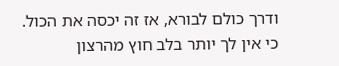ודרך כולם לבורא, אז זה יכסה את הכול. כי אין לך יותר בלב חוץ מהרצון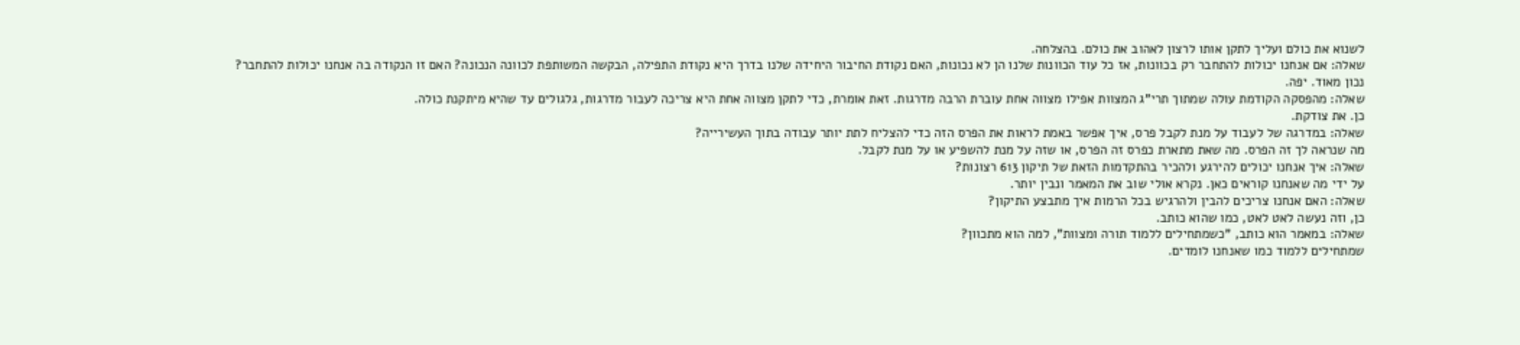לשנוא את כולם ועליך לתקן אותו לרצון לאהוב את כולם. בהצלחה.
שאלה: אם אנחנו יכולות להתחבר רק בכוונות, אז כל עוד הכוונות שלנו הן לא נכונות, האם נקודת החיבור היחידה שלנו בדרך היא נקודת התפילה, הבקשה המשותפת לכוונה הנכונה? האם זו הנקודה בה אנחנו יכולות להתחבר?
נכון מאוד. יפה.
שאלה: מהפסקה הקודמת עולה שמתוך תרי"ג המצוות אפילו מצווה אחת עוברת הרבה מדרגות. זאת אומרת, כדי לתקן מצווה אחת היא צריכה לעבור מדרגות, גלגולים עד שהיא מיתקנת כולה.
כן. את צודקת.
שאלה: במדרגה של לעבוד על מנת לקבל פרס, איך אפשר באמת לראות את הפרס הזה כדי להצליח לתת יותר עבודה בתוך העשירייה?
מה שנראה לך זה הפרס. מה שאת מתארת כפרס זה הפרס, או שזה על מנת להשפיע או על מנת לקבל.
שאלה: איך אנחנו יכולים להירגע ולהכיר בהתקדמות הזאת של תיקון 613 רצונות?
על ידי מה שאנחנו קוראים כאן. נקרא אולי שוב את המאמר ונבין יותר.
שאלה: האם אנחנו צריכים להבין ולהרגיש בכל הרמות איך מתבצע התיקון?
כן, וזה נעשה לאט לאט, כמו שהוא כותב.
שאלה: במאמר הוא כותב, "כשמתחילים ללמוד תורה ומצוות", למה הוא מתכוון?
שמתחילים ללמוד כמו שאנחנו לומדים.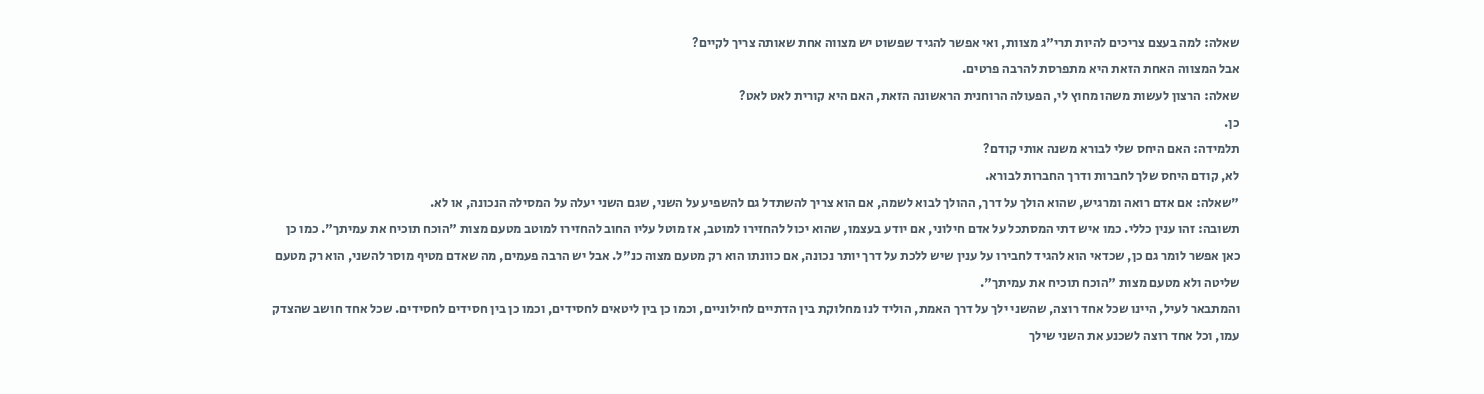שאלה: למה בעצם צריכים להיות תרי"ג מצוות, ואי אפשר להגיד שפשוט יש מצווה אחת שאותה צריך לקיים?
אבל המצווה האחת הזאת היא מתפרסת להרבה פרטים.
שאלה: הרצון לעשות משהו מחוץ לי, הפעולה הרוחנית הראשונה הזאת, האם היא קורית לאט לאט?
כן.
תלמידה: האם היחס שלי לבורא משנה אותי קודם?
לא, קודם היחס שלך לחברות ודרך החברות לבורא.
"שאלה: אם אדם רואה ומרגיש, שהוא הולך על דרך, ההולך לבוא לשמה, אם הוא צריך להשתדל גם להשפיע על השני, שגם השני יעלה על המסילה הנכונה, או לא.
תשובה: זהו ענין כללי. כמו איש דתי המסתכל על אדם חילוני, אם יודע בעצמו, שהוא יכול להחזירו למוטב, אז מוטל עליו החוב להחזירו למוטב מטעם מצות "הוכח תוכיח את עמיתך". כמו כן כאן אפשר לומר גם כן, שכדאי הוא להגיד לחבירו על ענין שיש ללכת על דרך יותר נכונה, אם כוונתו הוא רק מטעם מצוה כנ"ל. אבל יש הרבה פעמים, מה שאדם מטיף מוסר להשני, הוא רק מטעם שליטה ולא מטעם מצות "הוכח תוכיח את עמיתך".
והמתבאר לעיל, היינו שכל אחד רוצה, שהשני ילך על דרך האמת, הוליד לנו מחלוקת בין הדתיים לחילוניים, וכמו כן בין ליטאים לחסידים, וכמו כן בין חסידים לחסידים. שכל אחד חושב שהצדק עמו, וכל אחד רוצה לשכנע את השני שילך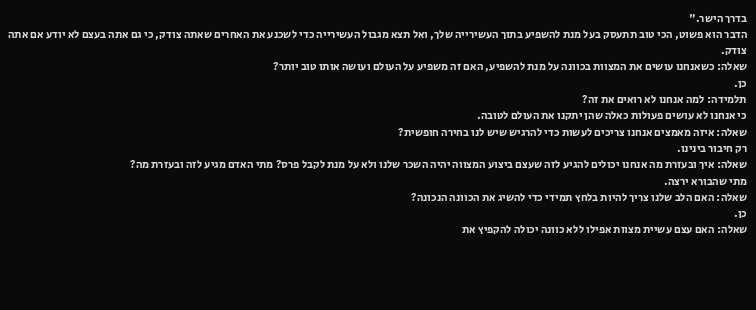בדרך הישר."
הדבר הוא פשוט, הכי טוב תתעסק בעל מנת להשפיע בתוך העשירייה שלך, ואל תצא מגבול העשירייה כדי לשכנע את האחרים שאתה צודק, כי גם אתה בעצם לא יודע אם אתה צודק.
שאלה: כשאנחנו עושים את המצוות בכוונה על מנת להשפיע, האם זה משפיע על העולם ועושה אותו טוב יותר?
כן.
תלמידה: למה אנחנו לא רואים את זה?
כי אנחנו לא עושים פעולות כאלה שהן יתקנו את העולם לטובה.
שאלה: איזה מאמצים אנחנו צריכים לעשות כדי להרגיש שיש לנו בחירה חופשית?
רק חיבור בינינו.
שאלה: איך ובעזרת מה אנחנו יכולים להגיע לזה שעצם ביצוע המצווה יהיה השכר שלנו ולא על מנת לקבל פרס? מתי האדם מגיע לזה ובעזרת מה?
מתי שהבורא ירצה.
שאלה: האם הלב שלנו צריך להיות בלחץ תמידי כדי להשיג את הכוונה הנכונה?
כן.
שאלה: האם עצם עשיית מצוות אפילו ללא כוונה יכולה להקפיץ את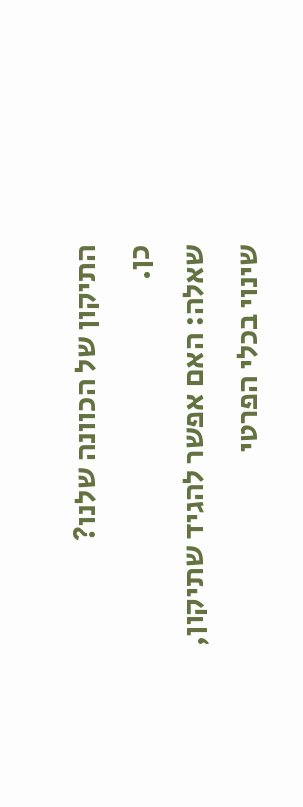התיקון של הכוונה שלנו?
כן.
שאלה: האם אפשר להגיד שתיקון, שינוי בכלי הפרטי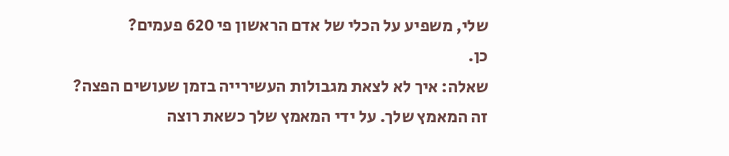שלי, משפיע על הכלי של אדם הראשון פי 620 פעמים?
כן.
שאלה: איך לא לצאת מגבולות העשירייה בזמן שעושים הפצה?
זה המאמץ שלך. על ידי המאמץ שלך כשאת רוצה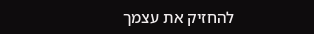להחזיק את עצמך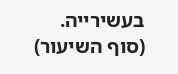בעשירייה.
(סוף השיעור)